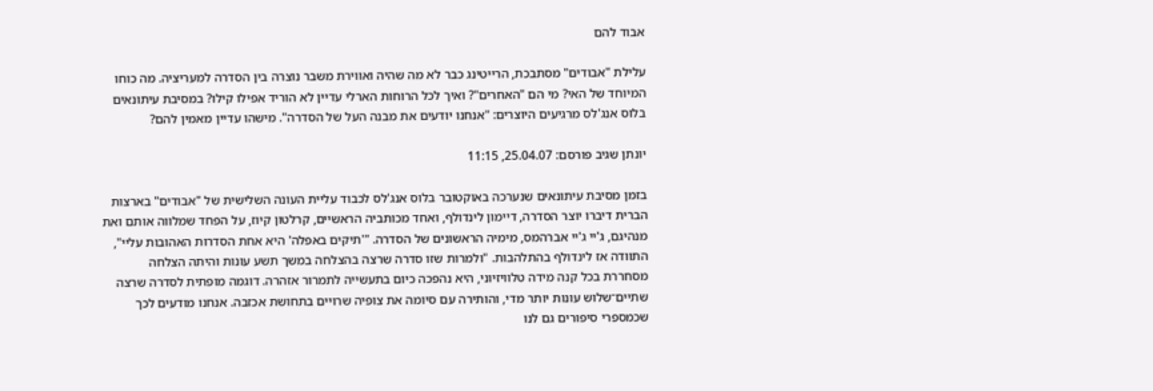אבוד להם

עלילת "אבודים" מסתבכת, הרייטינג כבר לא מה שהיה ואווירת משבר נוצרה בין הסדרה למעריציה. מה כוחו המיוחד של האי? מי הם "האחרים"? ואיך לכל הרוחות הארלי עדיין לא הוריד אפילו קילו? במסיבת עיתונאים בלוס אנג'לס מרגיעים היוצרים: "אנחנו יודעים את מבנה העל של הסדרה". מישהו עדיין מאמין להם?

יונתן שגיב פורסם: 25.04.07, 11:15

בזמן מסיבת עיתונאים שנערכה באוקטובר בלוס אנג'לס לכבוד עליית העונה השלישית של "אבודים" בארצות הברית דיברו יוצר הסדרה, דיימון לינדולף, ואחד מכותביה הראשיים, קרלטון קיוז, על הפחד שמלווה אותם ואת מנהיגם, ג'יי ג'יי אברהמס, מימיה הראשונים של הסדרה. "'תיקים באפלה' היא אחת הסדרות האהובות עליי", התוודה אז לינדולף בהתלהבות. "ולמרות שזו סדרה שרצה בהצלחה במשך תשע עונות והיתה הצלחה מסחררת בכל קנה מידה טלוויזיוני, היא נהפכה כיום בתעשייה לתמרור אזהרה. דוגמה מופתית לסדרה שרצה שתיים־שלוש עונות יותר מדי, והותירה עם סיומה את צופיה שרויים בתחושת אכזבה. אנחנו מודעים לכך שכמספרי סיפורים גם לנו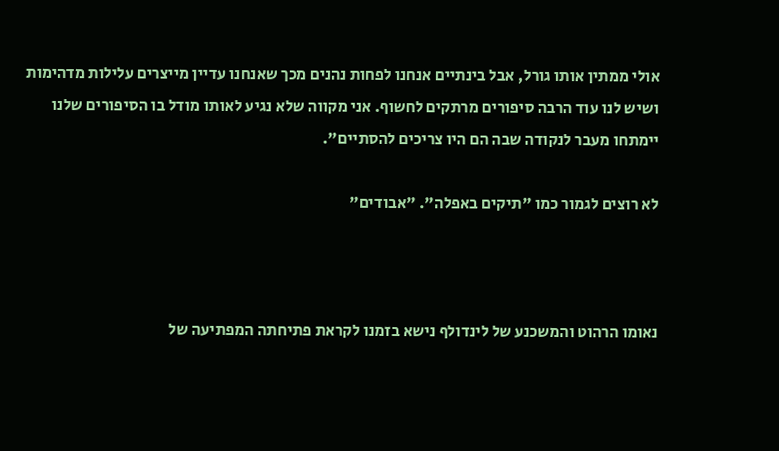אולי ממתין אותו גורל, אבל בינתיים אנחנו לפחות נהנים מכך שאנחנו עדיין מייצרים עלילות מדהימות ושיש לנו עוד הרבה סיפורים מרתקים לחשוף. אני מקווה שלא נגיע לאותו מודל בו הסיפורים שלנו יימתחו מעבר לנקודה שבה הם היו צריכים להסתיים".

לא רוצים לגמור כמו "תיקים באפלה". "אבודים"



נאומו הרהוט והמשכנע של לינדולף נישא בזמנו לקראת פתיחתה המפתיעה של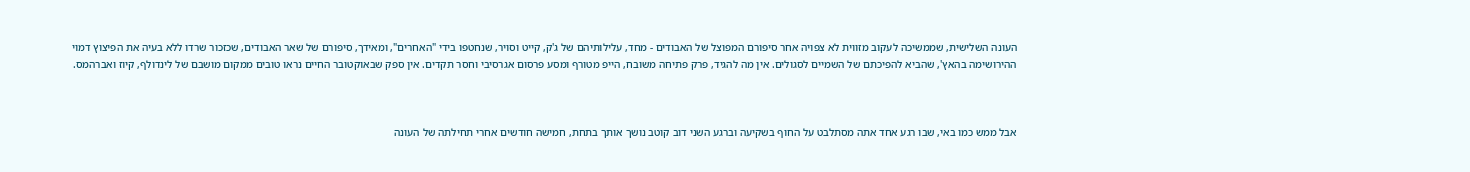העונה השלישית, שממשיכה לעקוב מזווית לא צפויה אחר סיפורם המפוצל של האבודים - מחד, עלילותיהם של ג'ק, קייט וסויר, שנחטפו בידי "האחרים", ומאידך, סיפורם של שאר האבודים, שכזכור שרדו ללא בעיה את הפיצוץ דמוי ההירושימה בהאץ', שהביא להפיכתם של השמיים לסגולים. אין מה להגיד, פרק פתיחה משובח, הייפ מטורף ומסע פרסום אגרסיבי וחסר תקדים. אין ספק שבאוקטובר החיים נראו טובים ממקום מושבם של לינדולף, קיוז ואברהמס.



אבל ממש כמו באי, שבו רגע אחד אתה מסתלבט על החוף בשקיעה וברגע השני דוב קוטב נושך אותך בתחת, חמישה חודשים אחרי תחילתה של העונה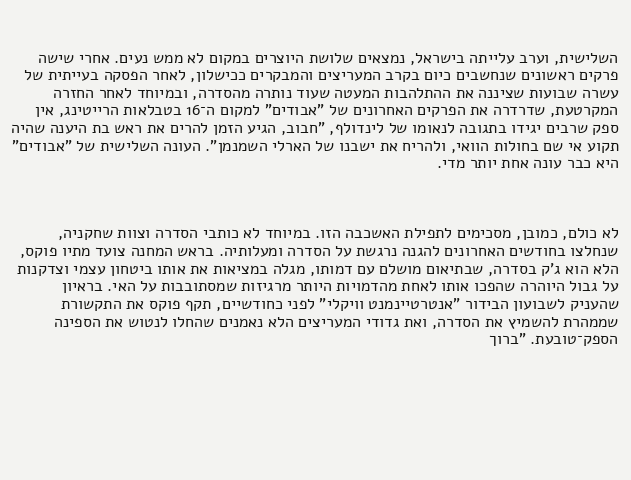השלישית, וערב עלייתה בישראל, נמצאים שלושת היוצרים במקום לא ממש נעים. אחרי שישה פרקים ראשונים שנחשבים כיום בקרב המעריצים והמבקרים ככישלון, לאחר הפסקה בעייתית של עשרה שבועות שציננה את ההתלהבות המעטה שעוד נותרה מהסדרה, ובמיוחד לאחר החזרה המקרטעת, שדרדרה את הפרקים האחרונים של "אבודים" למקום ה־16 בטבלאות הרייטינג, אין ספק שרבים יגידו בתגובה לנאומו של לינדולף, "חבוב, הגיע הזמן להרים את ראש בת היענה שהיה תקוע אי שם בחולות הוואי, ולהריח את ישבנו של הארלי השמנמן". העונה השלישית של "אבודים" היא כבר עונה אחת יותר מדי.



לא כולם, כמובן, מסכימים לתפילת האשכבה הזו. במיוחד לא כותבי הסדרה וצוות שחקניה, שנחלצו בחודשים האחרונים להגנה נרגשת על הסדרה ומעלותיה. בראש המחנה צועד מתיו פוקס, הלא הוא ג'ק בסדרה, שבתיאום מושלם עם דמותו, מגלה במציאות את אותו ביטחון עצמי וצדקנות על גבול היוהרה שהפכו אותו לאחת מהדמויות היותר מרגיזות שמסתובבות על האי. בראיון שהעניק לשבועון הבידור "אנטרטיינמנט וויקלי" לפני כחודשיים, תקף פוקס את התקשורת שממהרת להשמיץ את הסדרה, ואת גדודי המעריצים הלא נאמנים שהחלו לנטוש את הספינה הספק־טובעת. "ברוך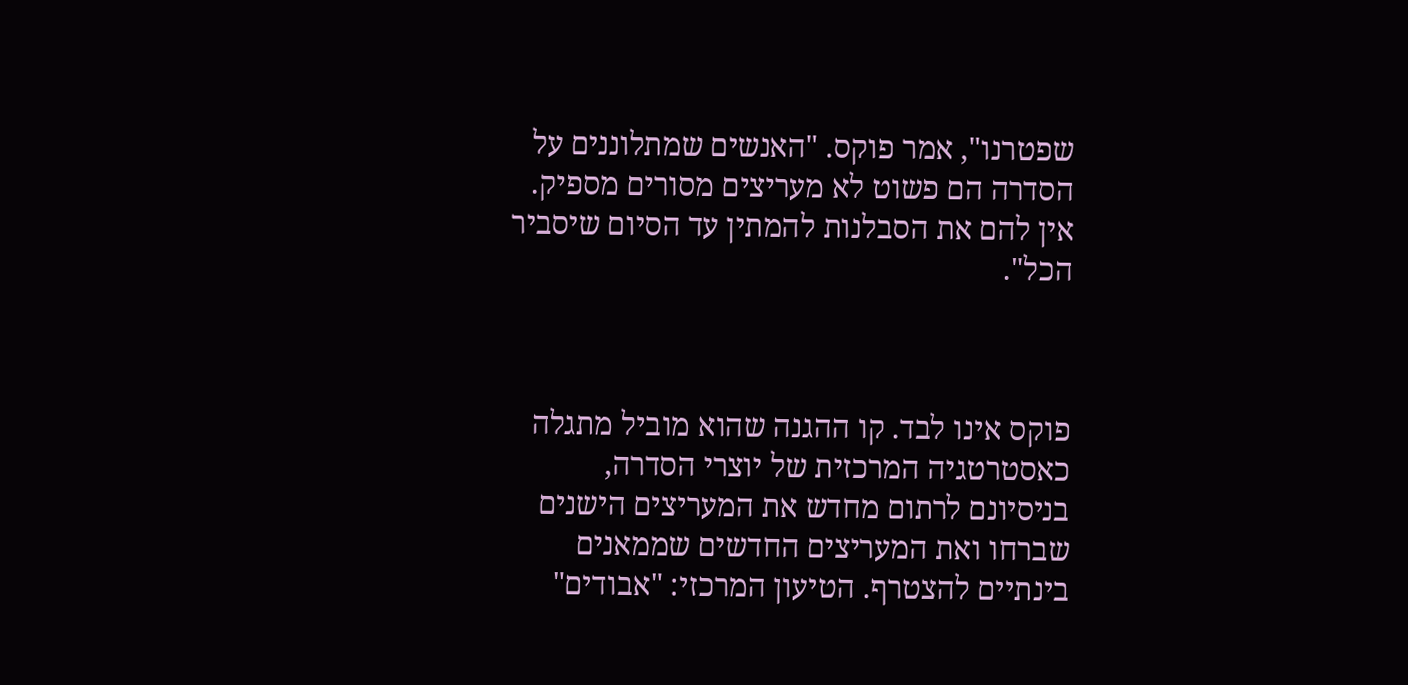שפטרנו", אמר פוקס. "האנשים שמתלוננים על הסדרה הם פשוט לא מעריצים מסורים מספיק. אין להם את הסבלנות להמתין עד הסיום שיסביר הכל".



פוקס אינו לבד. קו ההגנה שהוא מוביל מתגלה כאסטרטגיה המרכזית של יוצרי הסדרה, בניסיונם לרתום מחדש את המעריצים הישנים שברחו ואת המעריצים החדשים שממאנים בינתיים להצטרף. הטיעון המרכזי: "אבודים"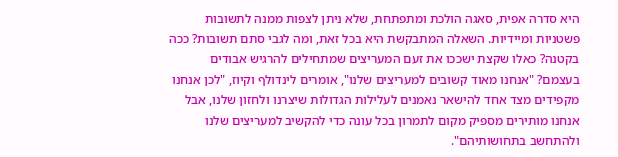היא סדרה אפית, סאגה הולכת ומתפתחת, שלא ניתן לצפות ממנה לתשובות פשטניות ומיידיות. השאלה המתבקשת היא בכל זאת, ומה לגבי סתם תשובות? ככה בקטנה? כאלו שקצת ישככו את זעם המעריצים שמתחילים להרגיש אבודים בעצמם? "אנחנו מאוד קשובים למעריצים שלנו", אומרים לינדולף וקיוז, "לכן אנחנו מקפידים מצד אחד להישאר נאמנים לעלילות הגדולות שיצרנו ולחזון שלנו, אבל אנחנו מותירים מספיק מקום לתמרון בכל עונה כדי להקשיב למעריצים שלנו ולהתחשב בתחושותיהם".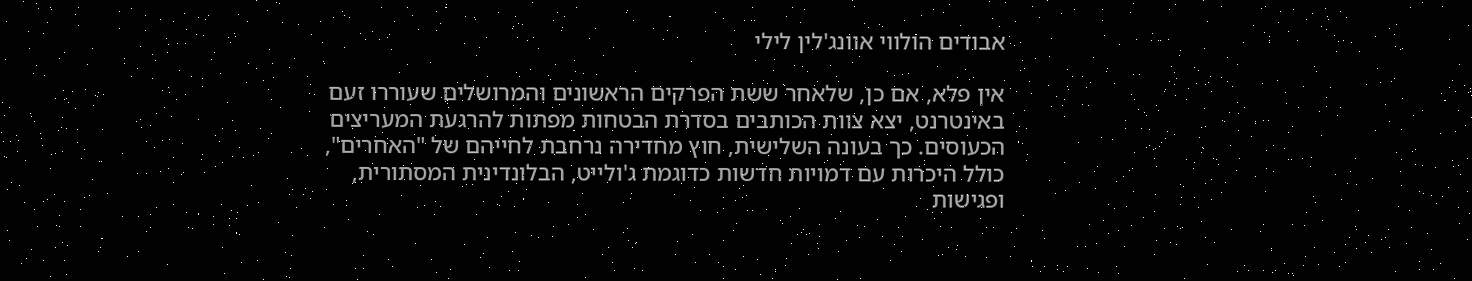אבודים הולווי אוונג'לין לילי

אין פלא, אם כן, שלאחר ששת הפרקים הראשונים והמרושלים שעוררו זעם באינטרנט, יצא צוות הכותבים בסדרת הבטחות מפתות להרגעת המעריצים הכעוסים. כך בעונה השלישית, חוץ מחדירה נרחבת לחייהם של "האחרים", כולל היכרות עם דמויות חדשות כדוגמת ג'ולייט, הבלונדינית המסתורית, ופגישות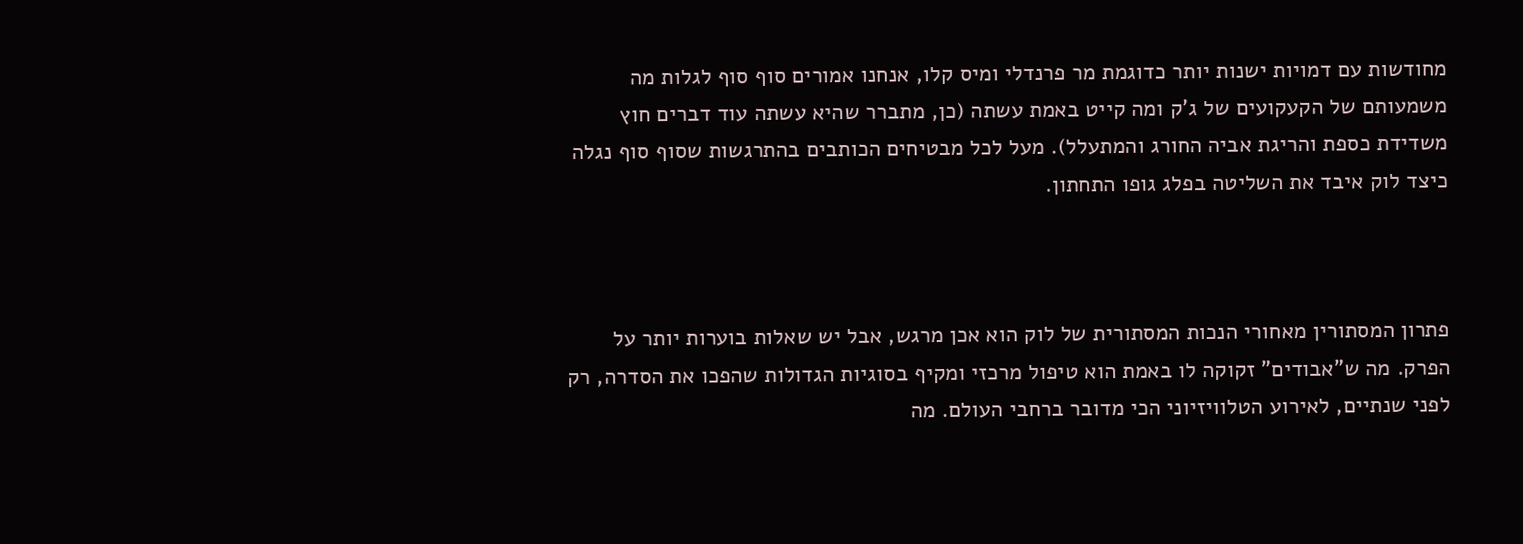מחודשות עם דמויות ישנות יותר כדוגמת מר פרנדלי ומיס קלו, אנחנו אמורים סוף סוף לגלות מה משמעותם של הקעקועים של ג'ק ומה קייט באמת עשתה (כן, מתברר שהיא עשתה עוד דברים חוץ משדידת כספת והריגת אביה החורג והמתעלל). מעל לכל מבטיחים הכותבים בהתרגשות שסוף סוף נגלה כיצד לוק איבד את השליטה בפלג גופו התחתון.



פתרון המסתורין מאחורי הנכות המסתורית של לוק הוא אכן מרגש, אבל יש שאלות בוערות יותר על הפרק. מה ש"אבודים" זקוקה לו באמת הוא טיפול מרכזי ומקיף בסוגיות הגדולות שהפכו את הסדרה, רק לפני שנתיים, לאירוע הטלוויזיוני הכי מדובר ברחבי העולם. מה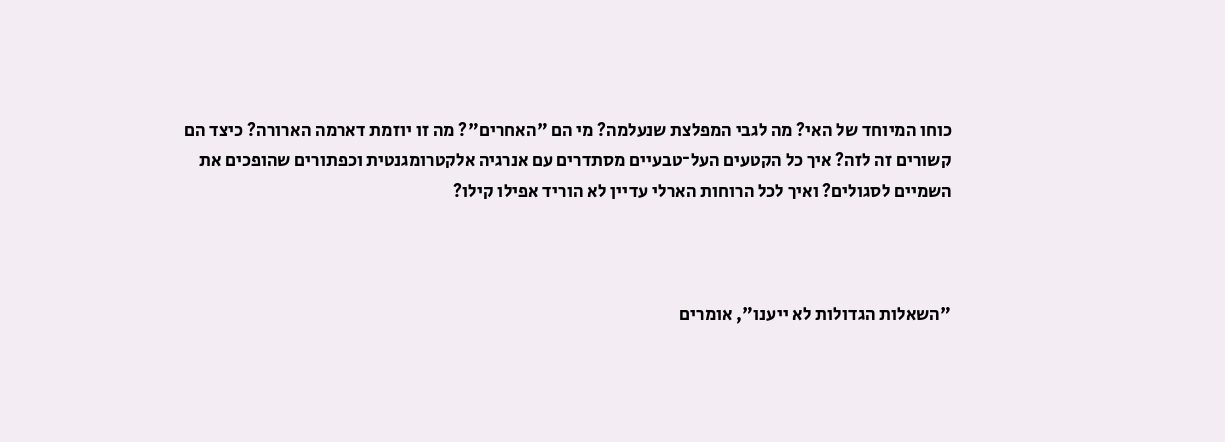כוחו המיוחד של האי? מה לגבי המפלצת שנעלמה? מי הם "האחרים"? מה זו יוזמת דארמה הארורה? כיצד הם קשורים זה לזה? איך כל הקטעים העל־טבעיים מסתדרים עם אנרגיה אלקטרומגנטית וכפתורים שהופכים את השמיים לסגולים? ואיך לכל הרוחות הארלי עדיין לא הוריד אפילו קילו?



"השאלות הגדולות לא ייענו", אומרים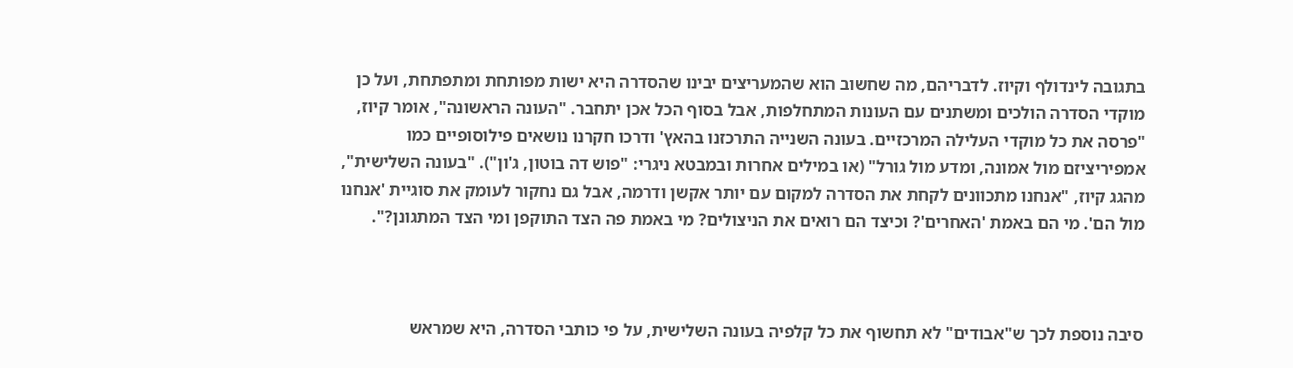בתגובה לינדולף וקיוז. לדבריהם, מה שחשוב הוא שהמעריצים יבינו שהסדרה היא ישות מפותחת ומתפתחת, ועל כן מוקדי הסדרה הולכים ומשתנים עם העונות המתחלפות, אבל בסוף הכל אכן יתחבר. "העונה הראשונה", אומר קיוז, "פרסה את כל מוקדי העלילה המרכזיים. בעונה השנייה התרכזנו בהאץ' ודרכו חקרנו נושאים פילוסופיים כמו אמפיריציזם מול אמונה, ומדע מול גורל" (או במילים אחרות ובמבטא ניגרי: "פוש דה בוטון, ג'ון"). "בעונה השלישית", מהגג קיוז, "אנחנו מתכוונים לקחת את הסדרה למקום עם יותר אקשן ודרמה, אבל גם נחקור לעומק את סוגיית 'אנחנו מול הם'. מי הם באמת 'האחרים'? וכיצד הם רואים את הניצולים? מי באמת פה הצד התוקפן ומי הצד המתגונן?".



סיבה נוספת לכך ש"אבודים" לא תחשוף את כל קלפיה בעונה השלישית, על פי כותבי הסדרה, היא שמראש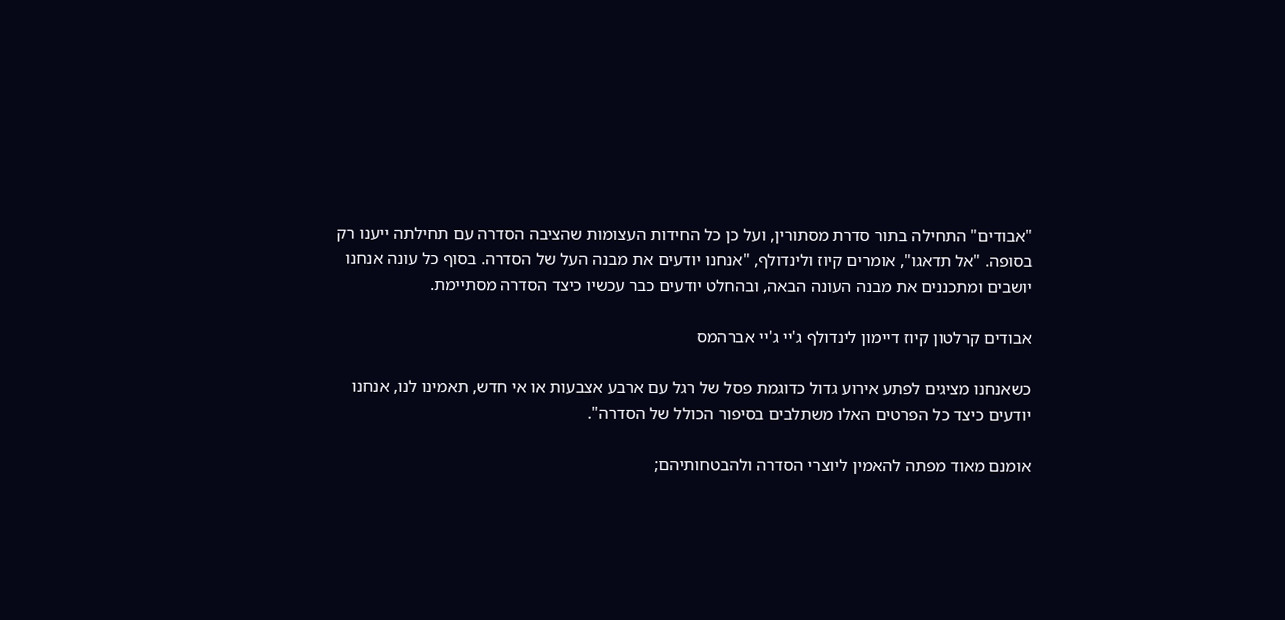"אבודים" התחילה בתור סדרת מסתורין, ועל כן כל החידות העצומות שהציבה הסדרה עם תחילתה ייענו רק בסופה. "אל תדאגו", אומרים קיוז ולינדולף, "אנחנו יודעים את מבנה העל של הסדרה. בסוף כל עונה אנחנו יושבים ומתכננים את מבנה העונה הבאה, ובהחלט יודעים כבר עכשיו כיצד הסדרה מסתיימת.

אבודים קרלטון קיוז דיימון לינדולף ג'יי ג'יי אברהמס

כשאנחנו מציגים לפתע אירוע גדול כדוגמת פסל של רגל עם ארבע אצבעות או אי חדש, תאמינו לנו, אנחנו יודעים כיצד כל הפרטים האלו משתלבים בסיפור הכולל של הסדרה".

אומנם מאוד מפתה להאמין ליוצרי הסדרה ולהבטחותיהם;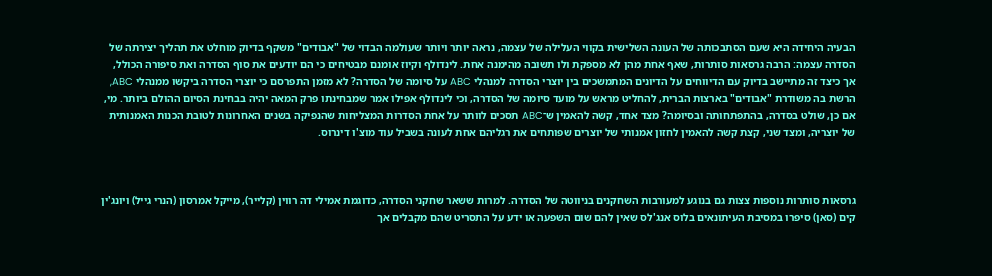הבעיה היחידה היא שעם הסתבכותה של העונה השלישית בקווי העלילה של עצמה, נראה יותר ויותר שעולמה הבדוי של "אבודים" משקף בדיוק מוחלט את תהליך יצירתה של הסדרה עצמה: הרבה גרסאות סותרות, שאף אחת מהן לא מספקת ולו תשובה מהימנה אחת. לינדולף וקיוז אומנם מבטיחים כי הם יודעים את סוף הסדרה ואת סיפורה הכולל, אך כיצד זה מתיישב בדיוק עם הדיווחים על הדיונים המתמשכים בין יוצרי הסדרה למנהלי ABC על סיומה של הסדרה? לא מזמן התפרסם כי יוצרי הסדרה ביקשו ממנהלי ABC, הרשת בה משודרת "אבודים" בארצות הברית, להחליט מראש על מועד סיומה של הסדרה, וכי לינדולף אפילו אמר שמבחינתו פרק המאה יהיה בבחינת הסיום ההולם ביותר. מי, אם כן, שולט בסדרה, בהתפתחותה ובסיומה? מצד אחד, קשה להאמין ש־ABC תסכים לוותר על אחת הסדרות המצליחות שהנפיקה בשנים האחרונות לטובת הכנות האמנותית של יוצריה, ומצד שני, קצת קשה להאמין לחזון אמנותי של יוצרים שפותחים את רגליהם אחת לעונה בשביל עוד מוצ'ו דינרוס.



גרסאות סותרות נוספות צצות גם בנוגע למעורבות השחקנים בניווטה של הסדרה. למרות ששאר שחקני הסדרה, כדוגמת אמילי דה רווין (קלייר), מייקל אמרסון (הנרי גייל) ויונג'ין קים (סאן) סיפרו במסיבת העיתונאים בלוס אנג'לס שאין להם שום השפעה או ידע על התסריט שהם מקבלים אך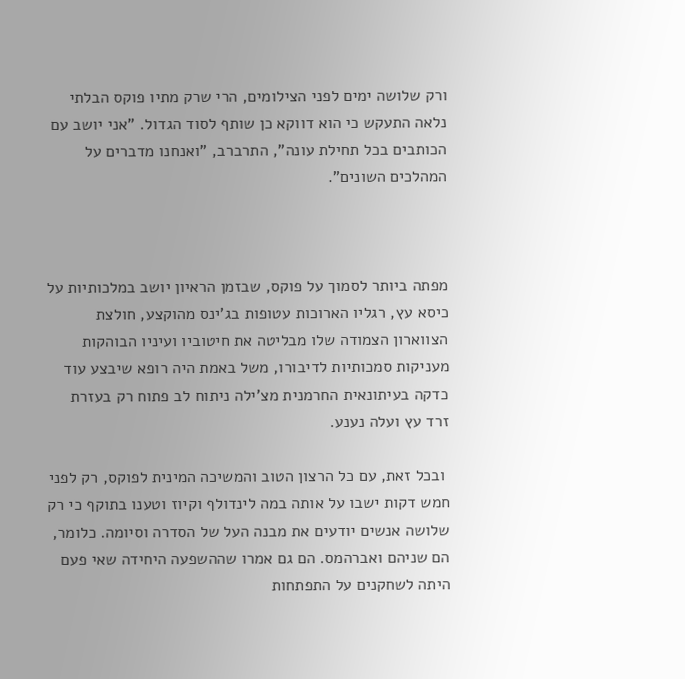ורק שלושה ימים לפני הצילומים, הרי שרק מתיו פוקס הבלתי נלאה התעקש כי הוא דווקא כן שותף לסוד הגדול. "אני יושב עם הכותבים בכל תחילת עונה", התרברב, "ואנחנו מדברים על המהלכים השונים".



מפתה ביותר לסמוך על פוקס, שבזמן הראיון יושב במלכותיות על כיסא עץ, רגליו הארוכות עטופות בג'ינס מהוקצע, חולצת הצווארון הצמודה שלו מבליטה את חיטוביו ועיניו הבוהקות מעניקות סמכותיות לדיבורו, משל באמת היה רופא שיבצע עוד כדקה בעיתונאית החרמנית מצ'ילה ניתוח לב פתוח רק בעזרת זרד עץ ועלה נענע.

 ובכל זאת, עם כל הרצון הטוב והמשיכה המינית לפוקס, רק לפני חמש דקות ישבו על אותה במה לינדולף וקיוז וטענו בתוקף כי רק שלושה אנשים יודעים את מבנה העל של הסדרה וסיומה. כלומר, הם שניהם ואברהמס. הם גם אמרו שההשפעה היחידה שאי פעם היתה לשחקנים על התפתחות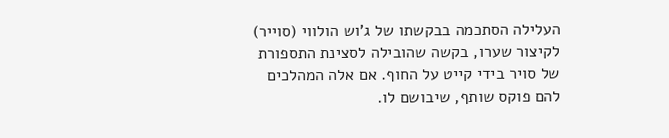העלילה הסתכמה בבקשתו של ג'וש הולווי (סוייר) לקיצור שערו, בקשה שהובילה לסצינת התספורת של סויר בידי קייט על החוף. אם אלה המהלכים להם פוקס שותף, שיבושם לו.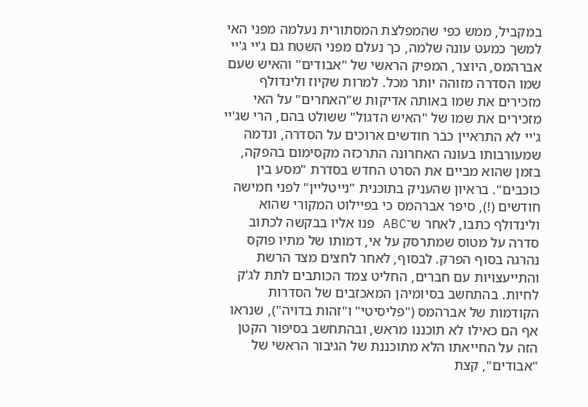במקביל, ממש כפי שהמפלצת המסתורית נעלמה מפני האי למשך כמעט עונה שלמה, כך נעלם מפני השטח גם ג'יי ג'יי אברהמס, היוצר, המפיק הראשי של "אבודים" והאיש שעם שמו הסדרה מזוהה יותר מכל. למרות שקיוז ולינדולף מזכירים את שמו באותה אדיקות ש"האחרים" על האי מזכירים את שמו של "האיש הדגול" ששולט בהם, הרי שג'יי ג'יי לא התראיין כבר חודשים ארוכים על הסדרה, ונדמה שמעורבותו בעונה האחרונה התרכזה מקסימום בהפקה, בזמן שהוא מביים את הסרט החדש בסדרת "מסע בין כוכבים". בראיון שהעניק בתוכנית "נייטליין" לפני חמישה חודשים (!), סיפר אברהמס כי בפיילוט המקורי שהוא ולינדולף כתבו, לאחר ש־ABC פנו אליו בבקשה לכתוב סדרה על מטוס שמתרסק על אי, דמותו של מתיו פוקס נהרגה בסוף הפרק. לבסוף, לאחר לחצים מצד הרשת והתייעצויות עם חברים, החליט צמד הכותבים לתת לג'ק לחיות. בהתחשב בסיומיהן המאכזבים של הסדרות הקודמות של אברהמס ("פליסיטי" ו"זהות בדויה"), שנראו אף הם כאילו לא תוכננו מראש, ובהתחשב בסיפור הקטן הזה על החייאתו הלא מתוכננת של הגיבור הראשי של "אבודים", קצת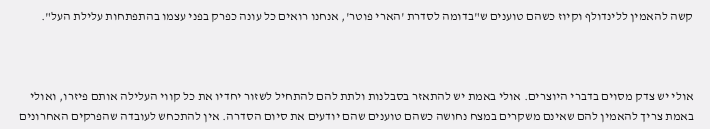קשה להאמין ללינדולף וקיוז כשהם טוענים ש"בדומה לסדרת 'הארי פוטר', אנחנו רואים כל עונה כפרק בפני עצמו בהתפתחות עלילת העל".



אולי יש צדק מסוים בדברי היוצרים. אולי באמת יש להתאזר בסבלנות ולתת להם להתחיל לשזור יחדיו את כל קווי העלילה אותם פיזרו, ואולי באמת צריך להאמין להם שאינם משקרים במצח נחושה כשהם טוענים שהם יודעים את סיום הסדרה. אין להתכחש לעובדה שהפרקים האחרונים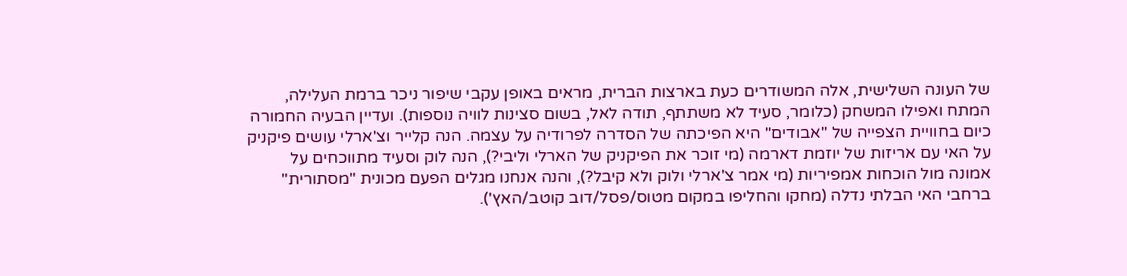של העונה השלישית, אלה המשודרים כעת בארצות הברית, מראים באופן עקבי שיפור ניכר ברמת העלילה, המתח ואפילו המשחק (כלומר, סעיד לא משתתף, תודה לאל, בשום סצינות לוויה נוספות). ועדיין הבעיה החמורה כיום בחוויית הצפייה של "אבודים" היא הפיכתה של הסדרה לפרודיה על עצמה. הנה קלייר וצ'ארלי עושים פיקניק על האי עם אריזות של יוזמת דארמה (מי זוכר את הפיקניק של הארלי וליבי?), הנה לוק וסעיד מתווכחים על אמונה מול הוכחות אמפיריות (מי אמר צ'ארלי ולוק ולא קיבל?), והנה אנחנו מגלים הפעם מכונית "מסתורית" ברחבי האי הבלתי נדלה (מחקו והחליפו במקום מטוס/פסל/דוב קוטב/האץ').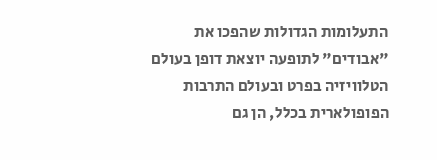התעלומות הגדולות שהפכו את "אבודים" לתופעה יוצאת דופן בעולם הטלוויזיה בפרט ובעולם התרבות הפופולארית בכלל, הן גם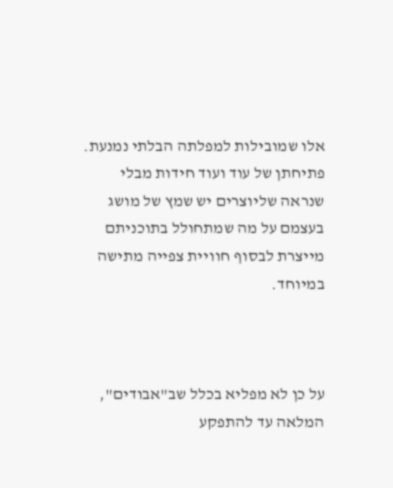אלו שמובילות למפלתה הבלתי נמנעת. פתיחתן של עוד ועוד חידות מבלי שנראה שליוצרים יש שמץ של מושג בעצמם על מה שמתחולל בתוכניתם מייצרת לבסוף חוויית צפייה מתישה במיוחד.



על כן לא מפליא בכלל שב"אבודים", המלאה עד להתפקע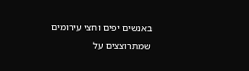באנשים יפים וחצי עירומים שמתרוצצים על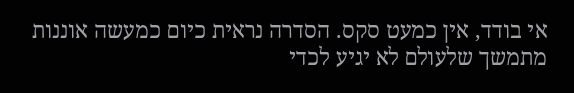אי בודד, אין כמעט סקס. הסדרה נראית כיום כמעשה אוננות מתמשך שלעולם לא יגיע לכדי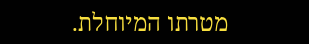מטרתו המיוחלת.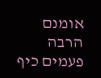אומנם הרבה פעמים כיף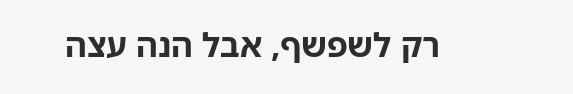רק לשפשף, אבל הנה עצה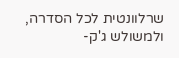שרלוונטית לכל הסדרה, ולמשולש ג'ק-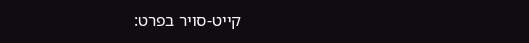קייט-סויר בפרט: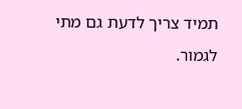תמיד צריך לדעת גם מתי לגמור.